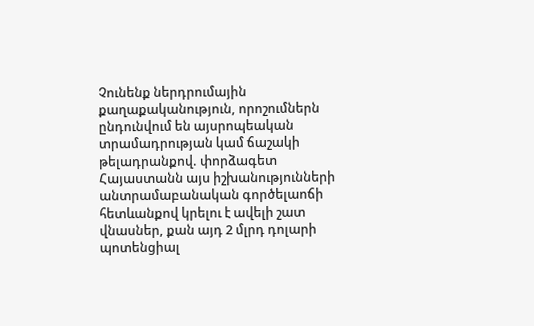Չունենք ներդրումային քաղաքականություն, որոշումներն ընդունվում են այսրոպեական տրամադրության կամ ճաշակի թելադրանքով. փորձագետ
Հայաստանն այս իշխանությունների անտրամաբանական գործելաոճի հետևանքով կրելու է ավելի շատ վնասներ, քան այդ 2 մլրդ դոլարի պոտենցիալ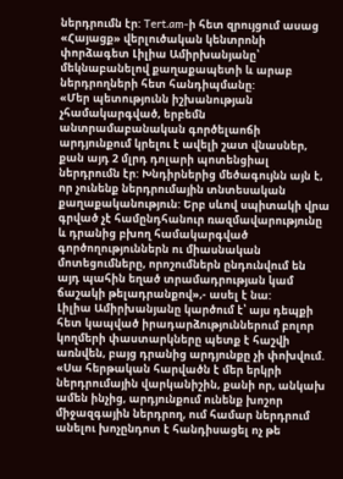ներդրումն էր: Tert.am-ի հետ զրույցում ասաց «Հայացք» վերլուծական կենտրոնի փորձագետ Լիլիա Ամիրխանյանը՝ մեկնաբանելով քաղաքապետի և արաբ ներդրողների հետ հանդիպմանը:
«Մեր պետությունն իշխանության չհամակարգված, երբեմն անտրամաբանական գործելաոճի արդյունքում կրելու է ավելի շատ վնասներ, քան այդ 2 մլրդ դոլարի պոտենցիալ ներդրումն էր: Խնդիրներից մեծագույնն այն է, որ չունենք ներդրումային տնտեսական քաղաքականություն: Երբ սևով սպիտակի վրա գրված չէ համընդհանուր ռազմավարությունը և դրանից բխող համակարգված գործողություններն ու միասնական մոտեցումները, որոշումներն ընդունվում են այդ պահին եղած տրամադրության կամ ճաշակի թելադրանքով»,- ասել է նա:
Լիլիա Ամիրխանյանը կարծում է՝ այս դեպքի հետ կապված իրադարձություններում բոլոր կողմերի փաստարկները պետք է հաշվի առնվեն, բայց դրանից արդյունքը չի փոխվում. «Սա հերթական հարվածն է մեր երկրի ներդրումային վարկանիշին, քանի որ, անկախ ամեն ինչից, արդյունքում ունենք խոշոր միջազգային ներդրող, ում համար ներդրում անելու խոչընդոտ է հանդիսացել ոչ թե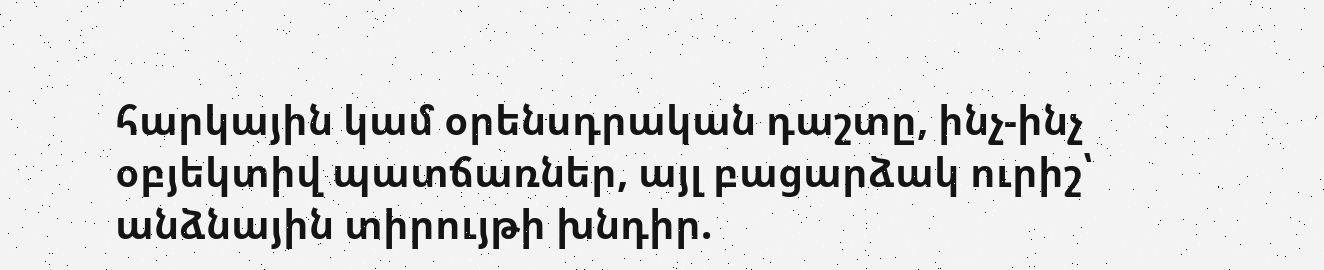հարկային կամ օրենսդրական դաշտը, ինչ-ինչ օբյեկտիվ պատճառներ, այլ բացարձակ ուրիշ՝ անձնային տիրույթի խնդիր.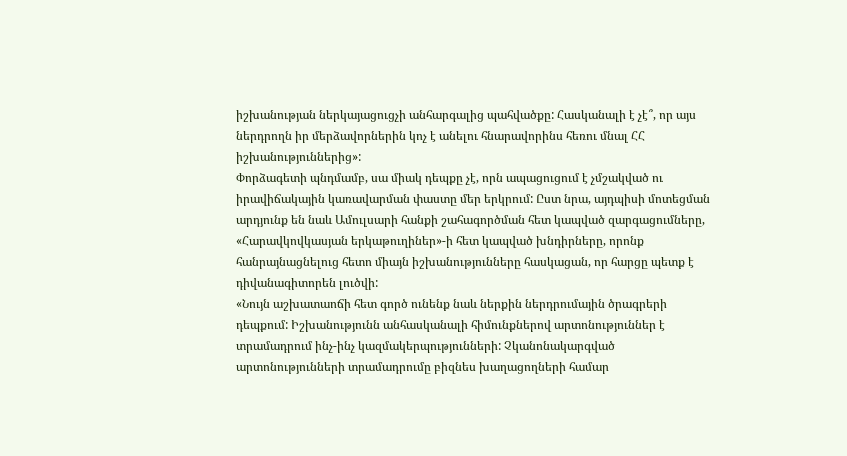իշխանության ներկայացուցչի անհարգալից պահվածքը: Հասկանալի է չէ՞, որ այս ներդրողն իր մերձավորներին կոչ է անելու հնարավորինս հեռու մնալ ՀՀ իշխանություններից»:
Փորձագետի պնդմամբ, սա միակ դեպքը չէ, որն ապացուցում է չմշակված ու իրավիճակային կառավարման փաստը մեր երկրում: Ըստ նրա, այդպիսի մոտեցման արդյունք են նաև Ամուլսարի հանքի շահագործման հետ կապված զարգացումները, «Հարավկովկասյան երկաթուղիներ»-ի հետ կապված խնդիրները, որոնք հանրայնացնելուց հետո միայն իշխանությունները հասկացան, որ հարցը պետք է դիվանագիտորեն լուծվի:
«Նույն աշխատաոճի հետ գործ ունենք նաև ներքին ներդրումային ծրագրերի դեպքում: Իշխանությունն անհասկանալի հիմունքներով արտոնություններ է տրամադրում ինչ-ինչ կազմակերպությունների: Չկանոնակարգված արտոնությունների տրամադրումը բիզնես խաղացողների համար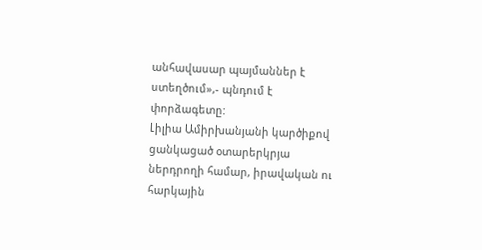անհավասար պայմաններ է ստեղծում»,- պնդում է փորձագետը:
Լիլիա Ամիրխանյանի կարծիքով ցանկացած օտարերկրյա ներդրողի համար, իրավական ու հարկային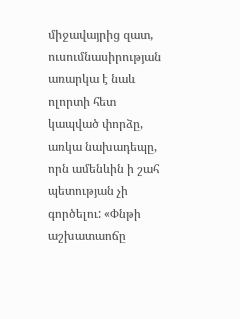միջավայրից զատ, ուսումնասիրության առարկա է նաև ոլորտի հետ կապված փորձը, առկա նախադեպը, որն ամենևին ի շահ պետության չի գործելու: «Փնթի աշխատաոճը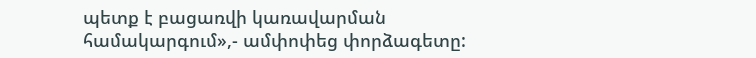պետք է բացառվի կառավարման համակարգում»,- ամփոփեց փորձագետը: